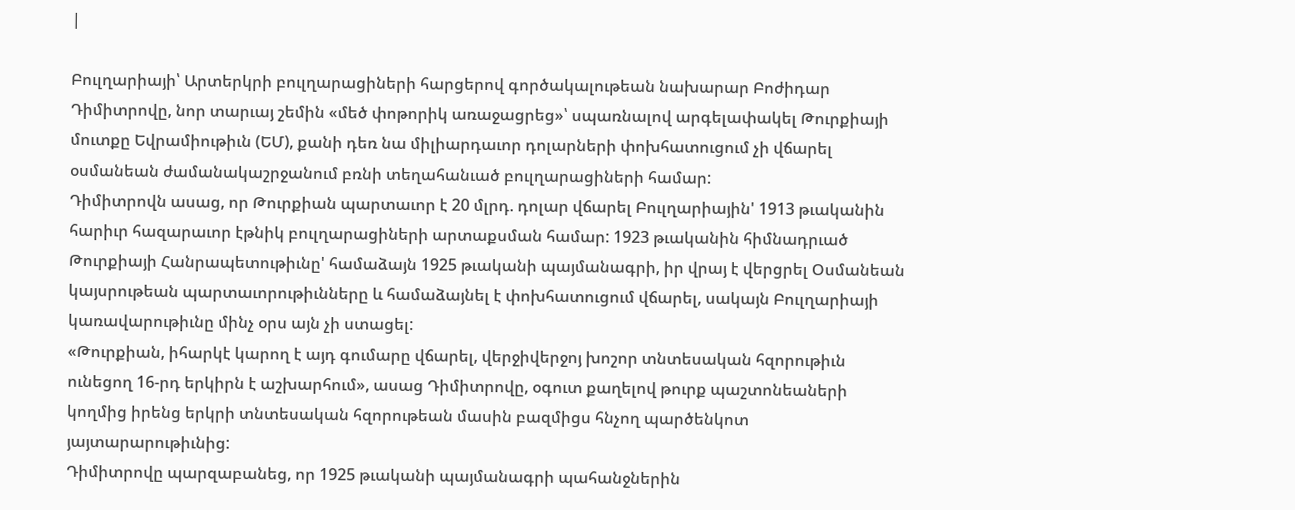|

Բուլղարիայի՝ Արտերկրի բուլղարացիների հարցերով գործակալութեան նախարար Բոժիդար Դիմիտրովը, նոր տարւայ շեմին «մեծ փոթորիկ առաջացրեց»՝ սպառնալով արգելափակել Թուրքիայի մուտքը Եվրամիութիւն (ԵՄ), քանի դեռ նա միլիարդաւոր դոլարների փոխհատուցում չի վճարել օսմանեան ժամանակաշրջանում բռնի տեղահանւած բուլղարացիների համար:
Դիմիտրովն ասաց, որ Թուրքիան պարտաւոր է 20 մլրդ. դոլար վճարել Բուլղարիային' 1913 թւականին հարիւր հազարաւոր էթնիկ բուլղարացիների արտաքսման համար: 1923 թւականին հիմնադրւած Թուրքիայի Հանրապետութիւնը' համաձայն 1925 թւականի պայմանագրի, իր վրայ է վերցրել Օսմանեան կայսրութեան պարտաւորութիւնները և համաձայնել է փոխհատուցում վճարել, սակայն Բուլղարիայի կառավարութիւնը մինչ օրս այն չի ստացել:
«Թուրքիան, իհարկէ կարող է այդ գումարը վճարել, վերջիվերջոյ խոշոր տնտեսական հզորութիւն ունեցող 16-րդ երկիրն է աշխարհում», ասաց Դիմիտրովը, օգուտ քաղելով թուրք պաշտոնեաների կողմից իրենց երկրի տնտեսական հզորութեան մասին բազմիցս հնչող պարծենկոտ յայտարարութիւնից:
Դիմիտրովը պարզաբանեց, որ 1925 թւականի պայմանագրի պահանջներին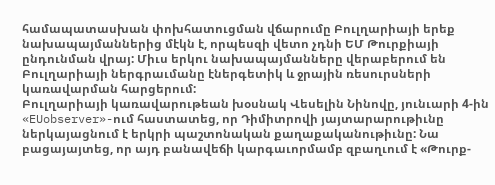համապատասխան փոխհատուցման վճարումը Բուլղարիայի երեք նախապայմաններից մէկն է, որպեսզի վետո չդնի ԵՄ Թուրքիայի ընդունման վրայ: Միւս երկու նախապայմանները վերաբերում են Բուլղարիայի ներգրաւմանը էներգետիկ և ջրային ռեսուրսների կառավարման հարցերում:
Բուլղարիայի կառավարութեան խօսնակ Վեսելին Նինովը, յունւարի 4-ին «EUobserver»-ում հաստատեց, որ Դիմիտրովի յայտարարութիւնը ներկայացնում է երկրի պաշտոնական քաղաքականութիւնը: Նա բացայայտեց, որ այդ բանավեճի կարգաւորմամբ զբաղւում է «Թուրք-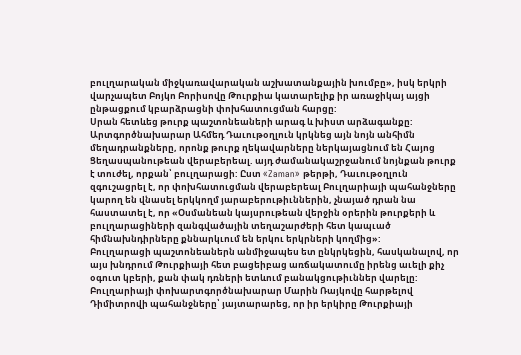բուլղարական միջկառավարական աշխատանքային խումբը», իսկ երկրի վարչապետ Բոյկո Բորիսովը Թուրքիա կատարելիք իր առաջիկայ այցի ընթացքում կբարձրացնի փոխհատուցման հարցը:
Սրան հետևեց թուրք պաշտոնեաների արագ և խիստ արձագանքը: Արտգործնախարար Ահմեդ Դաւութօղլուն կրկնեց այն նոյն անհիմն մեղադրանքները, որոնք թուրք ղեկավարները ներկայացնում են Հայոց Ցեղասպանութեան վերաբերեալ. այդ ժամանակաշրջանում նոյնքան թուրք է տուժել, որքան՝ բուլղարացի: Ըստ «Zaman» թերթի, Դաւութօղլուն զգուշացրել է, որ փոխհատուցման վերաբերեալ Բուլղարիայի պահանջները կարող են վնասել երկկողմ յարաբերութիւններին, չնայած դրան նա հաստատել է, որ «Օսմանեան կայսրութեան վերջին օրերին թուրքերի և բուլղարացիների զանգվածային տեղաշարժերի հետ կապւած հիմնախնդիրները քննարկւում են երկու երկրների կողմից»:
Բուլղարացի պաշտոնեաներն անմիջապես ետ ընկրկեցին, հասկանալով, որ այս խնդրում Թուրքիայի հետ բացեիբաց առճակատումը իրենց աւելի քիչ օգուտ կբերի, քան փակ դռների ետևում բանակցութիւններ վարելը: Բուլղարիայի փոխարտգործնախարար Մարին Ռայկովը հարթելով Դիմիտրովի պահանջները՝ յայտարարեց, որ իր երկիրը Թուրքիայի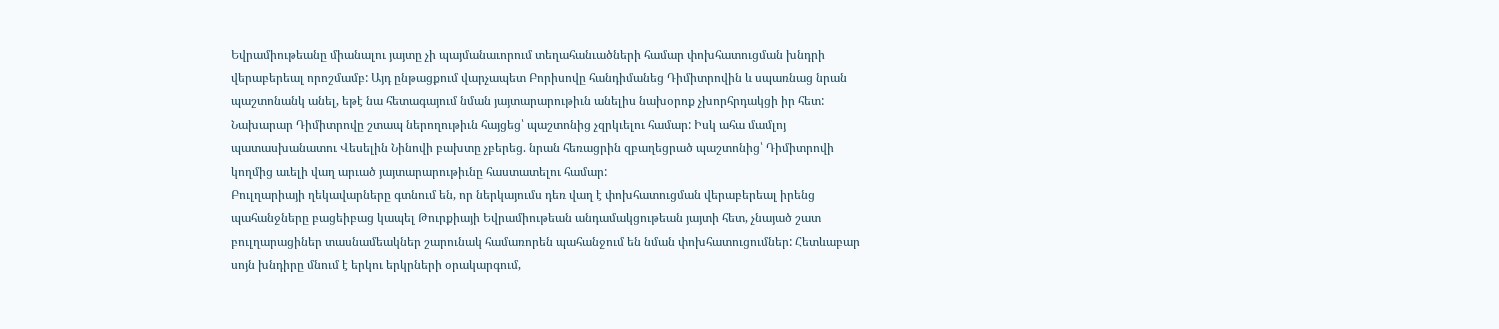Եվրամիութեանը միանալու յայտը չի պայմանաւորում տեղահանւածների համար փոխհատուցման խնդրի վերաբերեալ որոշմամբ: Այդ ընթացքում վարչապետ Բորիսովը հանդիմանեց Դիմիտրովին և սպառնաց նրան պաշտոնանկ անել, եթէ նա հետագայում նման յայտարարութիւն անելիս նախօրոք չխորհրդակցի իր հետ:
Նախարար Դիմիտրովը շտապ ներողութիւն հայցեց՝ պաշտոնից չզրկւելու համար: Իսկ ահա մամլոյ պատասխանատու Վեսելին Նինովի բախտը չբերեց. նրան հեռացրին զբաղեցրած պաշտոնից՝ Դիմիտրովի կողմից աւելի վաղ արւած յայտարարութիւնը հաստատելու համար:
Բուլղարիայի ղեկավարները գտնում են, որ ներկայումս դեռ վաղ է փոխհատուցման վերաբերեալ իրենց պահանջները բացեիբաց կապել Թուրքիայի Եվրամիութեան անդամակցութեան յայտի հետ, չնայած շատ բուլղարացիներ տասնամեակներ շարունակ համառորեն պահանջում են նման փոխհատուցումներ: Հետևաբար սոյն խնդիրը մնում է երկու երկրների օրակարգում,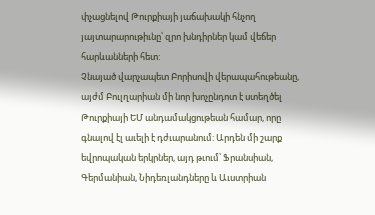փչացնելով Թուրքիայի յաճախակի հնչող յայտարարութիւնը՝ զրո խնդիրներ կամ վեճեր հարևանների հետ:
Չնայած վարչապետ Բորիսովի վերապահութեանը, այժմ Բուլղարիան մի նոր խոչընդոտ է ստեղծել Թուրքիայի ԵՄ անդամակցութեան համար, որը գնալով էլ աւելի է դժւարանում: Արդեն մի շարք եվրոպական երկրներ, այդ թւում՝ Ֆրանսիան, Գերմանիան, Նիդեռլանդները և Աւստրիան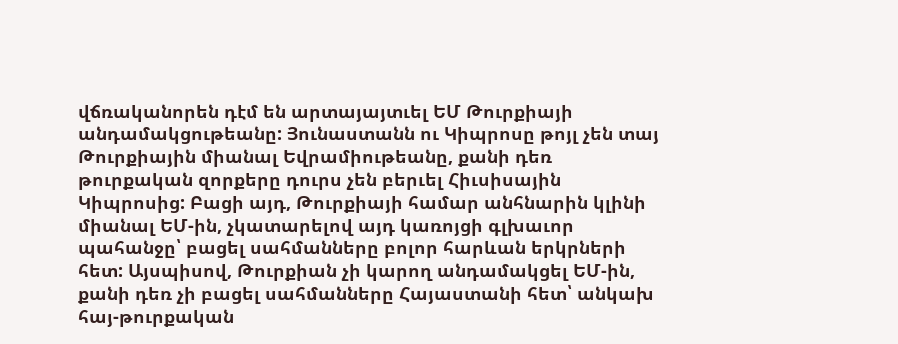վճռականորեն դէմ են արտայայտւել ԵՄ Թուրքիայի անդամակցութեանը: Յունաստանն ու Կիպրոսը թոյլ չեն տայ Թուրքիային միանալ Եվրամիութեանը, քանի դեռ թուրքական զորքերը դուրս չեն բերւել Հիւսիսային Կիպրոսից: Բացի այդ, Թուրքիայի համար անհնարին կլինի միանալ ԵՄ-ին, չկատարելով այդ կառոյցի գլխաւոր պահանջը՝ բացել սահմանները բոլոր հարևան երկրների հետ: Այսպիսով, Թուրքիան չի կարող անդամակցել ԵՄ-ին, քանի դեռ չի բացել սահմանները Հայաստանի հետ՝ անկախ հայ-թուրքական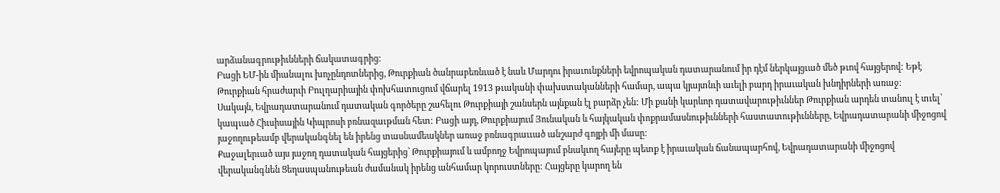արձանագրութիւնների ճակատագրից:
Բացի ԵՄ-ին միանալու խոչընդոտներից, Թուրքիան ծանրաբեռնւած է նաև Մարդու իրաւունքների եվրոպական դատարանում իր դէմ ներկայցւած մեծ թւով հայցերով: Եթէ Թուրքիան հրաժարւի Բուլղարիային փոխհատուցում վճարել 1913 թւականի փախստականների համար, ապա կյայտնւի աւելի բարդ իրաւական խնդիրների առաջ:
Սակայն, Եվրադատարանում դատական գործերը շահելու Թուրքիայի շանսերն այնքան էլ բարձր չեն: Մի քանի կարևոր դատավարութիւններ Թուրքիան արդեն տանուլ է տւել՝ կապւած Հիւսիսային Կիպրոսի բռնազաւթման հետ: Բացի այդ, Թուրքիայում Յունական և հայկական փոքրամասնութիւնների հաստատութիւնները, Եվրադատարանի միջոցով յաջողութեամբ վերականգնել են իրենց տասնամեակներ առաջ բռնագրաււած անշարժ գոյքի մի մասը:
Քաջալերւած այս յաջող դատական հայցերից՝ Թուրքիայում և ամբողջ Եվրոպայում բնակւող հայերը պետք է իրաւական ճանապարհով, Եվրադատարանի միջոցով վերականգնեն Ցեղասպանութեան ժամանակ իրենց անհամար կորուստները: Հայցերը կարող են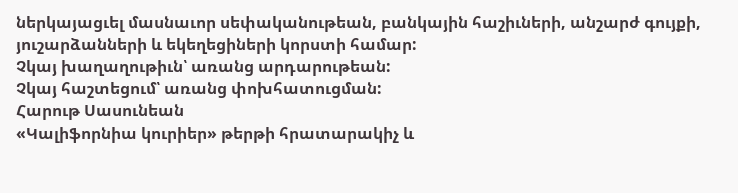ներկայացւել մասնաւոր սեփականութեան, բանկային հաշիւների, անշարժ գույքի, յուշարձանների և եկեղեցիների կորստի համար:
Չկայ խաղաղութիւն՝ առանց արդարութեան:
Չկայ հաշտեցում՝ առանց փոխհատուցման:
Հարութ Սասունեան
«Կալիֆորնիա կուրիեր» թերթի հրատարակիչ և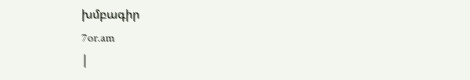խմբագիր
7or.am
|